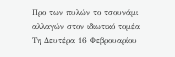Προ των πυλών το τσουνάμι αλλαγών στον ιδιωτικό τομέα
Τη Δευτέρα 16 Φεβρουαρίου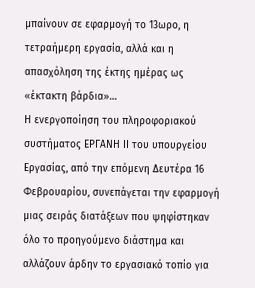μπαίνουν σε εφαρμογή το 13ωρο, η τετραήμερη εργασία, αλλά και η απασχόληση της έκτης ημέρας ως «έκτακτη βάρδια»…
Η ενεργοποίηση του πληροφοριακού συστήματος ΕΡΓΑΝΗ ΙΙ του υπουργείου Εργασίας, από την επόμενη Δευτέρα 16 Φεβρουαρίου, συνεπάγεται την εφαρμογή μιας σειράς διατάξεων που ψηφίστηκαν όλο το προηγούμενο διάστημα και αλλάζουν άρδην το εργασιακό τοπίο για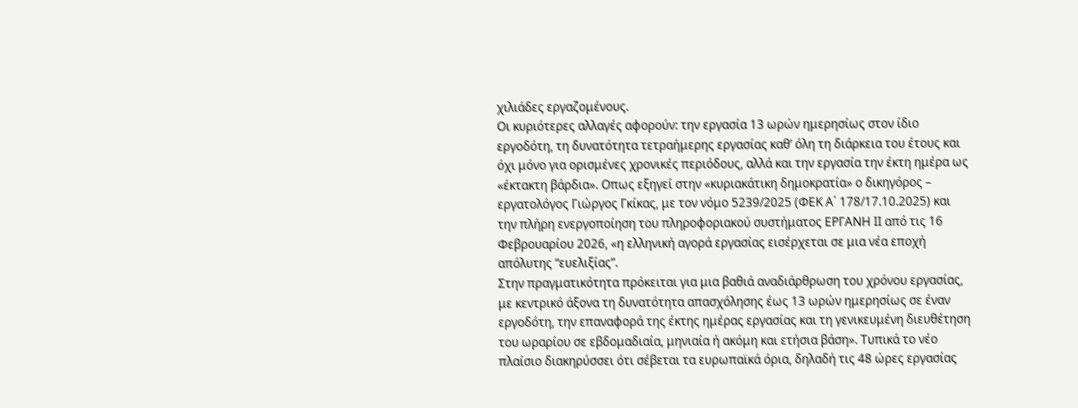χιλιάδες εργαζομένους.
Οι κυριότερες αλλαγές αφορούν: την εργασία 13 ωρών ημερησίως στον ίδιο εργοδότη, τη δυνατότητα τετραήμερης εργασίας καθ’ όλη τη διάρκεια του έτους και όχι μόνο για ορισμένες χρονικές περιόδους, αλλά και την εργασία την έκτη ημέρα ως «έκτακτη βάρδια». Οπως εξηγεί στην «κυριακάτικη δημοκρατία» ο δικηγόρος – εργατολόγος Γιώργος Γκίκας, με τον νόμο 5239/2025 (ΦΕΚ Α΄ 178/17.10.2025) και την πλήρη ενεργοποίηση του πληροφοριακού συστήματος ΕΡΓΑΝΗ ΙΙ από τις 16 Φεβρουαρίου 2026, «η ελληνική αγορά εργασίας εισέρχεται σε μια νέα εποχή απόλυτης “ευελιξίας”.
Στην πραγματικότητα πρόκειται για μια βαθιά αναδιάρθρωση του χρόνου εργασίας, με κεντρικό άξονα τη δυνατότητα απασχόλησης έως 13 ωρών ημερησίως σε έναν εργοδότη, την επαναφορά της έκτης ημέρας εργασίας και τη γενικευμένη διευθέτηση του ωραρίου σε εβδομαδιαία, μηνιαία ή ακόμη και ετήσια βάση». Τυπικά το νέο πλαίσιο διακηρύσσει ότι σέβεται τα ευρωπαϊκά όρια, δηλαδή τις 48 ώρες εργασίας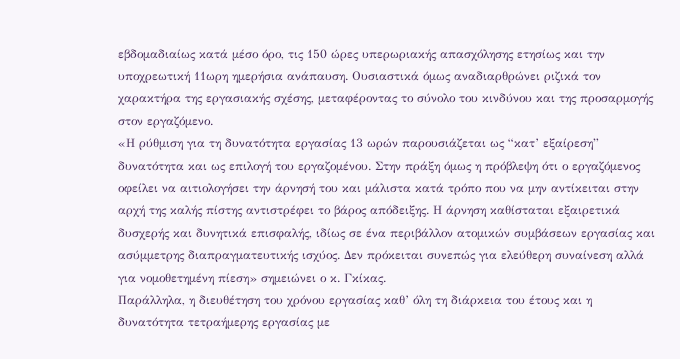εβδομαδιαίως κατά μέσο όρο, τις 150 ώρες υπερωριακής απασχόλησης ετησίως και την υποχρεωτική 11ωρη ημερήσια ανάπαυση. Ουσιαστικά όμως αναδιαρθρώνει ριζικά τον χαρακτήρα της εργασιακής σχέσης, μεταφέροντας το σύνολο του κινδύνου και της προσαρμογής στον εργαζόμενο.
«Η ρύθμιση για τη δυνατότητα εργασίας 13 ωρών παρουσιάζεται ως “κατ’ εξαίρεση” δυνατότητα και ως επιλογή του εργαζομένου. Στην πράξη όμως η πρόβλεψη ότι ο εργαζόμενος οφείλει να αιτιολογήσει την άρνησή του και μάλιστα κατά τρόπο που να μην αντίκειται στην αρχή της καλής πίστης αντιστρέφει το βάρος απόδειξης. Η άρνηση καθίσταται εξαιρετικά δυσχερής και δυνητικά επισφαλής, ιδίως σε ένα περιβάλλον ατομικών συμβάσεων εργασίας και ασύμμετρης διαπραγματευτικής ισχύος. Δεν πρόκειται συνεπώς για ελεύθερη συναίνεση αλλά για νομοθετημένη πίεση» σημειώνει ο κ. Γκίκας.
Παράλληλα, η διευθέτηση του χρόνου εργασίας καθ’ όλη τη διάρκεια του έτους και η δυνατότητα τετραήμερης εργασίας με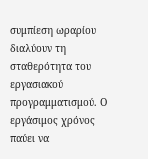συμπίεση ωραρίου διαλύουν τη σταθερότητα του εργασιακού προγραμματισμού. Ο εργάσιμος χρόνος παύει να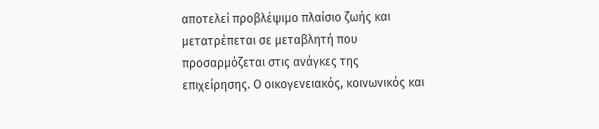αποτελεί προβλέψιμο πλαίσιο ζωής και μετατρέπεται σε μεταβλητή που προσαρμόζεται στις ανάγκες της επιχείρησης. Ο οικογενειακός, κοινωνικός και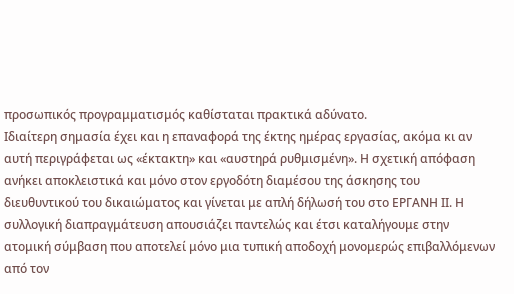προσωπικός προγραμματισμός καθίσταται πρακτικά αδύνατο.
Ιδιαίτερη σημασία έχει και η επαναφορά της έκτης ημέρας εργασίας, ακόμα κι αν αυτή περιγράφεται ως «έκτακτη» και «αυστηρά ρυθμισμένη». Η σχετική απόφαση ανήκει αποκλειστικά και μόνο στον εργοδότη διαμέσου της άσκησης του διευθυντικού του δικαιώματος και γίνεται με απλή δήλωσή του στο ΕΡΓΑΝΗ ΙΙ. Η συλλογική διαπραγμάτευση απουσιάζει παντελώς και έτσι καταλήγουμε στην ατομική σύμβαση που αποτελεί μόνο μια τυπική αποδοχή μονομερώς επιβαλλόμενων από τον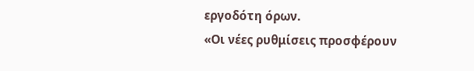εργοδότη όρων.
«Οι νέες ρυθμίσεις προσφέρουν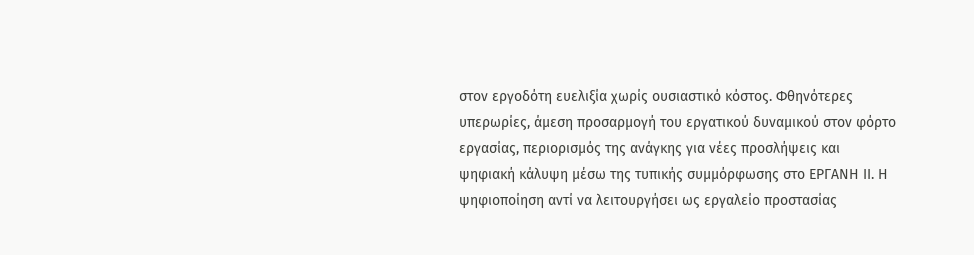στον εργοδότη ευελιξία χωρίς ουσιαστικό κόστος. Φθηνότερες υπερωρίες, άμεση προσαρμογή του εργατικού δυναμικού στον φόρτο εργασίας, περιορισμός της ανάγκης για νέες προσλήψεις και ψηφιακή κάλυψη μέσω της τυπικής συμμόρφωσης στο ΕΡΓΑΝΗ ΙΙ. Η ψηφιοποίηση αντί να λειτουργήσει ως εργαλείο προστασίας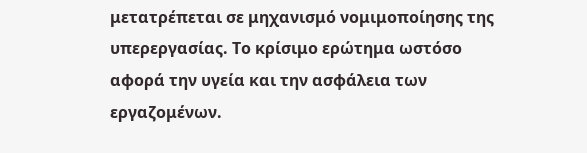μετατρέπεται σε μηχανισμό νομιμοποίησης της υπερεργασίας. Το κρίσιμο ερώτημα ωστόσο αφορά την υγεία και την ασφάλεια των εργαζομένων.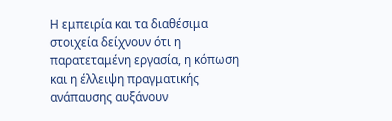Η εμπειρία και τα διαθέσιμα στοιχεία δείχνουν ότι η παρατεταμένη εργασία, η κόπωση και η έλλειψη πραγματικής ανάπαυσης αυξάνουν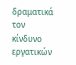δραματικά τον κίνδυνο εργατικών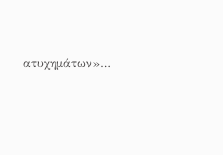ατυχημάτων»…